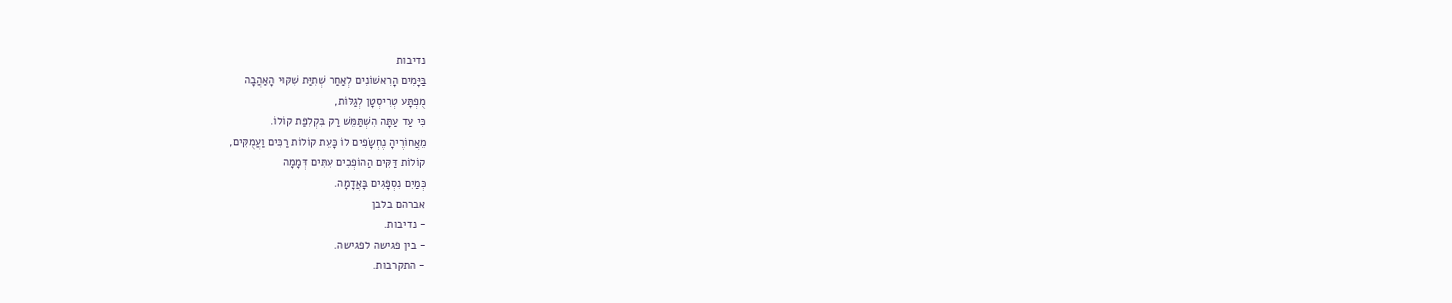נדיבות
בַּיָּמִים הָרִאשׁוֹנִים לְאַחַר שְׁתִיַּת שִׁקּוּי הָאַהֲבָה
מֻפְתָּע טְרִיסְטָן לְגַלּוֹת,
כִּי עַד עַתָּה הִשְׁתַּמֵּשׁ רַק בִּקְלִפַּת קוֹלוֹ.
מֵאֲחוֹרֶיהָ נֶחְשָׂפִים לוֹ כָּעֵת קוֹלוֹת רַכִּים וַעֲמֻקִּים,
קוֹלוֹת דַּקִּים הַהוֹפְכִים עִתִּים דְּמָמָה
כְּמַיִם נִסְפָּגִים בָּאֲדָמָה.
אברהם בלבן
- נדיבות.
- בין פגישה לפגישה.
- התקרבות.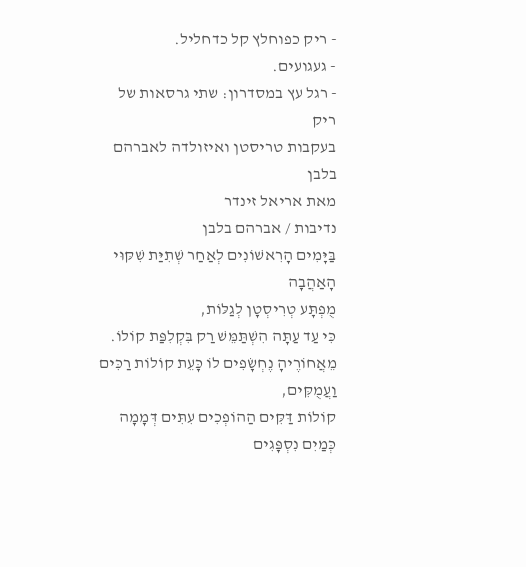- ריק כפוחלץ קל כדחליל.
- געגועים.
- רגל עץ במסדרון: שתי גרסאות של ריק
בעקבות טריסטן ואיזולדה לאברהם בלבן
מאת אריאל זינדר
נדיבות / אברהם בלבן
בַּיָּמִים הָרִאשׁוֹנִים לְאַחַר שְׁתִיַּת שִׁקּוּי הָאַהֲבָה
מֻפְתָּע טְרִיסְטָן לְגַלּוֹת,
כִּי עַד עַתָּה הִשְׁתַּמֵּשׁ רַק בִּקְלִפַּת קוֹלוֹ.
מֵאֲחוֹרֶיהָ נֶחְשָׂפִים לוֹ כָּעֵת קוֹלוֹת רַכִּים וַעֲמֻקִּים,
קוֹלוֹת דַּקִּים הַהוֹפְכִים עִתִּים דְּמָמָה
כְּמַיִם נִסְפָּגִים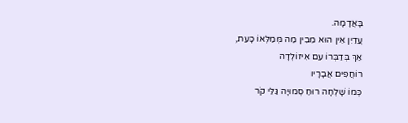בָּאֲדָמָה.
עֲדַיִן אֵין הוּא מֵבִין מַה מְּמַלְּאוֹ כָּעֵת,
אַךְ בְּדַבְּרוֹ עִם אִיזוֹלְדָה
רוֹחֲפִים אֲבָרָיו
כְּמוֹ שָׁלְחָה רוּחַ סְמוּיָה גַּלֵּי קֹר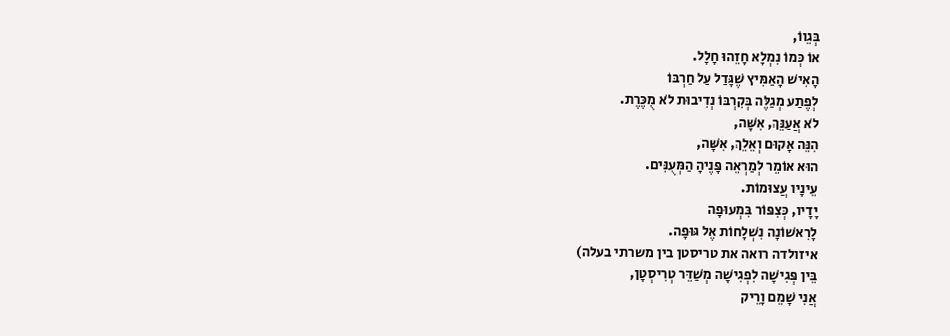בְּגֵווֹ,
אוֹ כְּמוֹ נִמְלָא חָזֵהוּ חָלָל.
הָאִישׁ הָאַמִּיץ שֶׁגָּדַל עַל חַרְבּוֹ
לְפֶתַע מְגַלֶּה בְּקִרְבּוֹ נְדִיבוּת לֹא מֻכֶּרֶת.
לֹא אֲעַנֵּךְ, אִשָּׁה,
הִנֵּה אָקוּם וְאֵלֵךְ, אִשָּׁה,
הוּא אוֹמֵר לְמַרְאֵה פָּנֶיהָ הַמְּעֻנִּים.
עֵינָיו עֲצוּמוֹת.
יָדָיו, כְּצִפּוֹר בִּמְעוּפָה
לָרִאשׁוֹנָה נִשְׁלָחוֹת אֶל גּוּפָה.
איזולדה רואה את טריסטן בין משרתי בעלה)
בֵּין פְּגִישָׁה לִפְגִישָׁה מְשַׁדֵּר טְרִיסְטָן,
אֲנִי שָׁמֵם וָרֵיק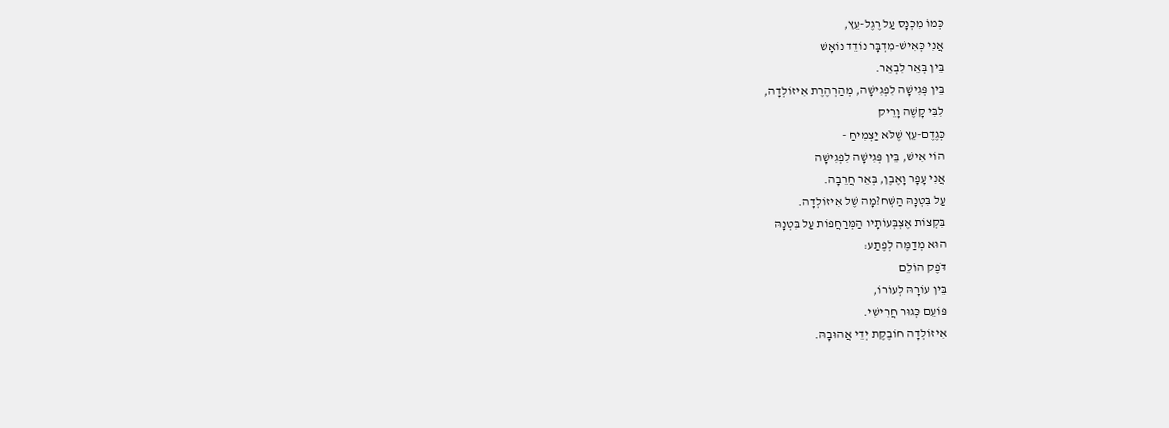כְּמוֹ מִכְנָס עַל רֶגֶל-עֵץ,
אֲנִי כְּאִישׁ-מִדְבָּר נוֹדֵד נוֹאָשׁ
בֵּין בְּאֵר לִבְאֵר.
בֵּין פְּגִישָׁה לִפְגִישָׁה, מְהַרְהֶרֶת אִיזוֹלְדָה,
לִבִּי קָשֶׁה וָרֵיק
כְּגֶדֶם-עֵץ שֶׁלֹּא יַצְמִיחַ -
הוֹי אִישׁ, בֵּין פְּגִישָׁה לִפְגִישָׁה
אֲנִי עָפָר וָאֶבֶן, בְּאֵר חֲרֵבָה.
עַל בִּטְנָהּ הַשְּׁח?מָה שֶׁל אִיזוֹלְדָה.
בִּקְצוֹת אֶצְבְּעוֹתָיו הַמְּרַחֲפוֹת עַל בִּטְנָהּ
הוּא מְדַמֶּה לְפֶתַע:
דֹּפֶק הוֹלֵם
בֵּין עוֹרָהּ לְעוֹרוֹ,
פּוֹעֵם כְּגוּר חֲרִישִׁי.
אִיזוֹלְדָה חוֹבֶקֶת יְדֵי אֲהוּבָהּ.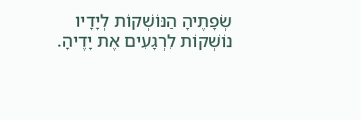שְׂפָתֶיהָ הַנּוֹשְׁקוֹת לְיָדָיו
נוֹשְׁקוֹת לִרְגָעִים אֶת יָדֶיהָ.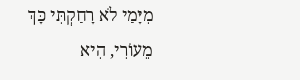מִיָּמַי לֹא רָחַקְתִּי כָּךְ מֵעוֹרִי, הִיא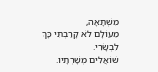מִשְׁתָּאָה,
מֵעוֹלָם לֹא קָרַבְתִּי כָּךְ לִבְשָׂרִי.
שׁוֹאֲלִים מְשָׁרְתָיו.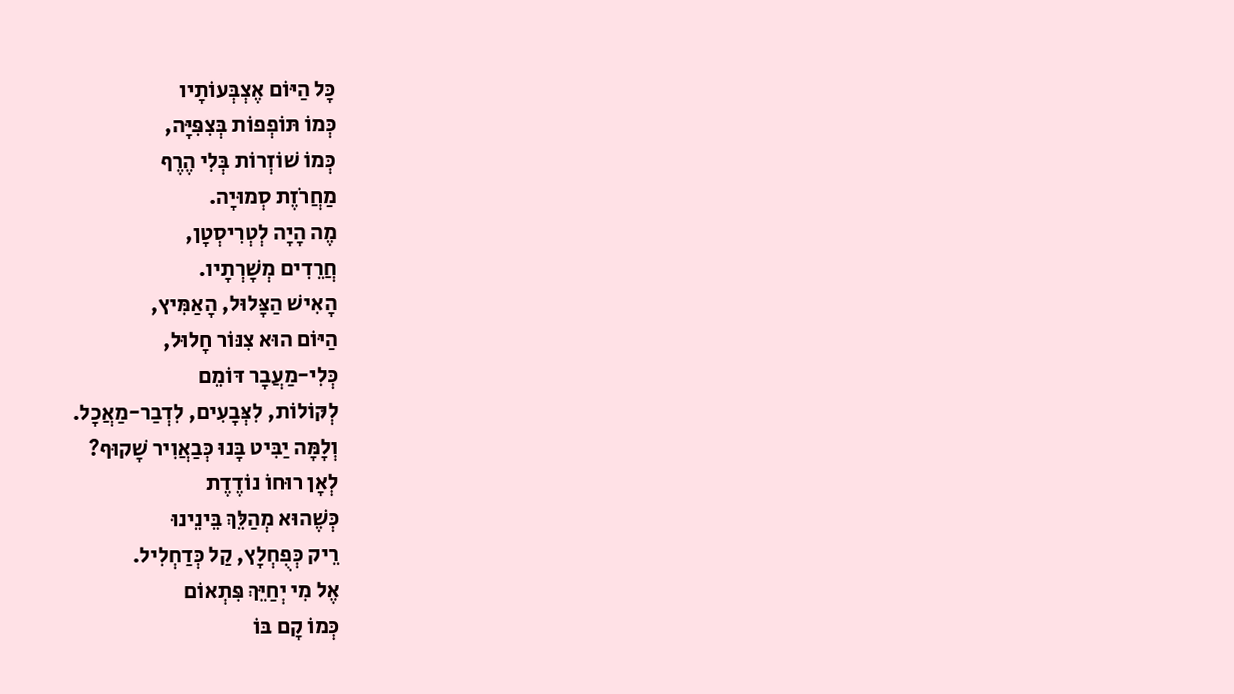כָּל הַיּוֹם אֶצְבְּעוֹתָיו
כְּמוֹ תּוֹפְפוֹת בְּצִפִּיָּה,
כְּמוֹ שׁוֹזְרוֹת בְּלִי הֶרֶף
מַחֲרֹזֶת סְמוּיָה.
מֶה הָיָה לְטְרִיסְטָן,
חֲרֵדִים מְשָׁרְתָיו.
הָאִישׁ הַצָּלוּל, הָאַמִּיץ,
הַיּוֹם הוּא צִנּוֹר חָלוּל,
כְּלִי-מַעֲבָר דּוֹמֵם
לְקּוֹלוֹת, לִצְּבָעִים, לִדְבַר-מַאֲכָל.
וְלָמָּה יַבִּיט בָּנוּ כְּבַאֲוִיר שָׁקוּף?
לְאָן רוּחוֹ נוֹדֶדֶת
כְּשֶׁהוּא מְהַלֵּךְ בֵּינֵינוּ
רֵיק כְּפֻחְלָץ, קַל כְּדַחְלִיל.
אֶל מִי יְחַיֵּךְ פִּתְאוֹם
כְּמוֹ קָם בּוֹ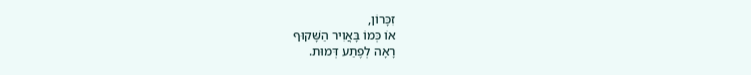זִכָּרוֹן,
אוֹ כְּמוֹ בָּאֲוִיר הַשָּׁקוּף
רָאָה לְפֶתַע דְּמוּת.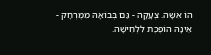הוֹ אִשָּׁה. צְעָקָה - גַּם בְּבוֹאָהּ מִמֶּרְחָק -
אֵינָהּ הוֹפֶכֶת לִלְחִישָׁה.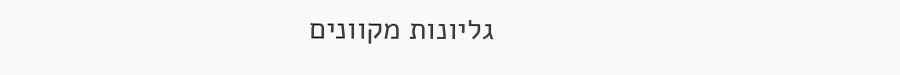גליונות מקוונים